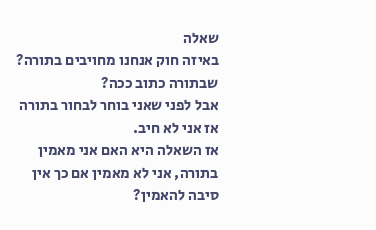שאלה
באיזה חוק אנחנו מחויבים בתורה?
שבתורה כתוב ככה?
אבל לפני שאני בוחר לבחור בתורה אז אני לא חיב.
אז השאלה היא האם אני מאמין בתורה, אני לא מאמין אם כך אין סיבה להאמין?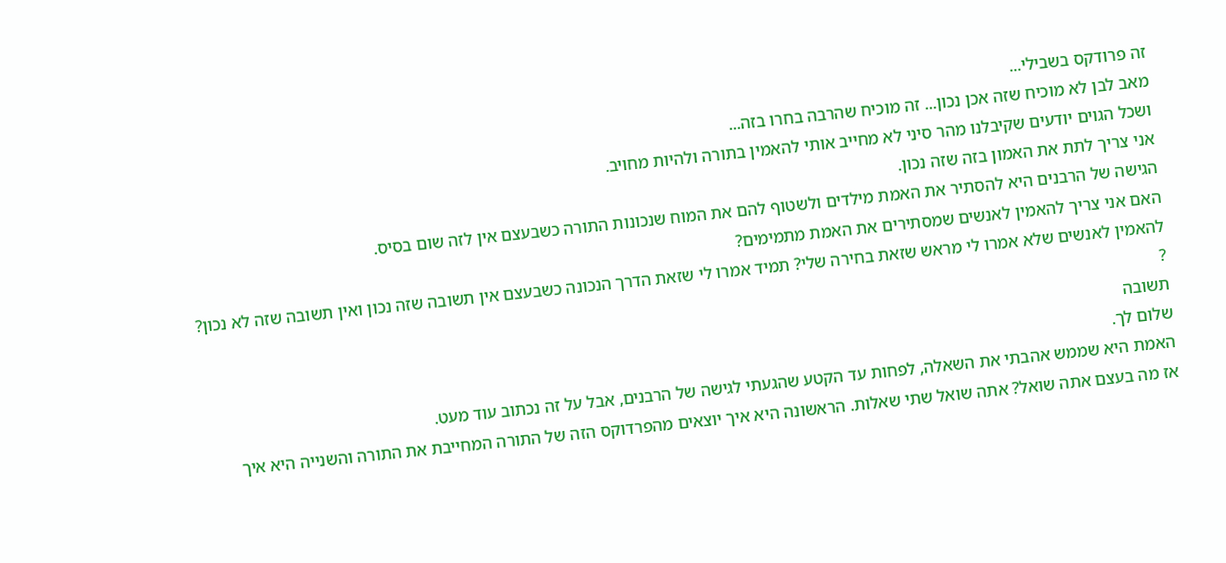זה פרודקס בשבילי...
מאב לבן לא מוכיח שזה אכן נכון... זה מוכיח שהרבה בחרו בזה...
ושכל הגוים יודעים שקיבלנו מהר סיני לא מחייב אותי להאמין בתורה ולהיות מחויב.
אני צריך לתת את האמון בזה שזה נכון.
הגישה של הרבנים היא להסתיר את האמת מילדים ולשטוף להם את המוח שנכונות התורה כשבעצם אין לזה שום בסיס.
האם אני צריך להאמין לאנשים שמסתירים את האמת מתמימים?
להאמין לאנשים שלא אמרו לי מראש שזאת בחירה שלי? תמיד אמרו לי שזאת הדרך הנכונה כשבעצם אין תשובה שזה נכון ואין תשובה שזה לא נכון?
?
תשובה
שלום לך.
האמת היא שממש אהבתי את השאלה, לפחות עד הקטע שהגעתי לגישה של הרבנים, אבל על זה נכתוב עוד מעט.
אז מה בעצם אתה שואל? אתה שואל שתי שאלות. הראשונה היא איך יוצאים מהפרדוקס הזה של התורה המחייבת את התורה והשנייה היא איך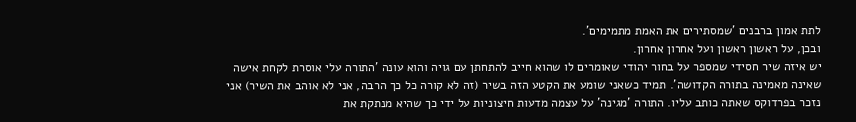לתת אמון ברבנים 'שמסתירים את האמת מתמימים'.
ובכן, על ראשון ראשון ועל אחרון אחרון.
יש איזה שיר חסידי שמספר על בחור יהודי שאומרים לו שהוא חייב להתחתן עם גויה והוא עונה 'התורה עלי אוסרת לקחת אישה שאינה מאמינה בתורה הקדושה'. תמיד כשאני שומע את הקטע הזה בשיר (זה לא קורה כל כך הרבה, אני לא אוהב את השיר) אני נזכר בפרדוקס שאתה כותב עליו. התורה 'מגינה' על עצמה מדעות חיצוניות על ידי כך שהיא מנתקת את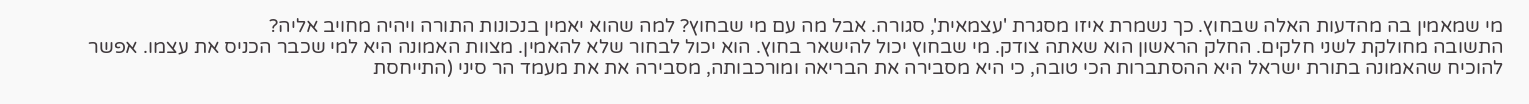מי שמאמין בה מהדעות האלה שבחוץ. כך נשמרת איזו מסגרת 'עצמאית', סגורה. אבל מה עם מי שבחוץ? למה שהוא יאמין בנכונות התורה ויהיה מחויב אליה?
התשובה מחולקת לשני חלקים. החלק הראשון הוא שאתה צודק. מי שבחוץ יכול להישאר בחוץ. הוא יכול לבחור שלא להאמין. מצוות האמונה היא למי שכבר הכניס את עצמו. אפשר להוכיח שהאמונה בתורת ישראל היא ההסתברות הכי טובה, כי היא מסבירה את הבריאה ומורכבותה, מסבירה את את מעמד הר סיני (התייחסת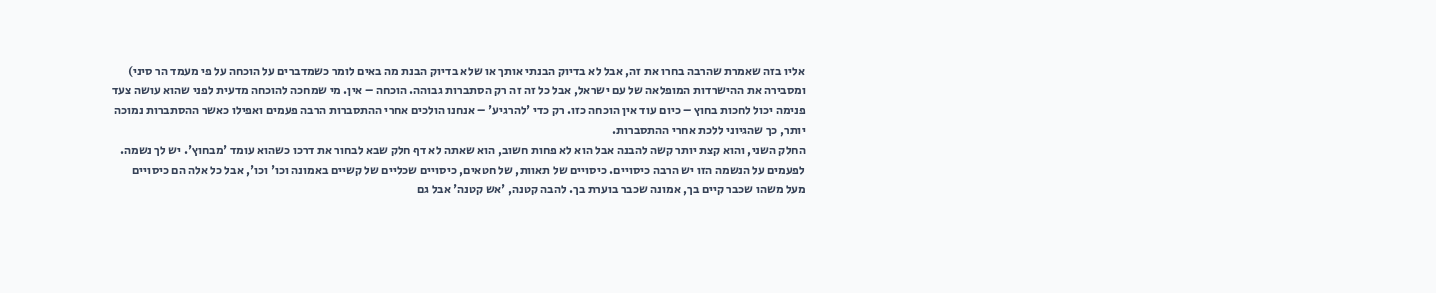אליו בזה שאמרת שהרבה בחרו את זה, אבל לא בדיוק הבנתי אותך או שלא בדיוק הבנת מה באים לומר כשמדברים על הוכחה על פי מעמד הר סיני) ומסבירה את ההישרדות המופלאה של עם ישראל, אבל כל זה זה רק הסתברות גבוהה. הוכחה – אין. מי שמחכה להוכחה מדעית לפני שהוא עושה צעד פנימה יכול לחכות בחוץ – כיום עוד אין הוכחה כזו. רק כדי 'להרגיע' – אנחנו הולכים אחרי ההתסברות הרבה פעמים ואפילו כאשר ההסתברות נמוכה יותר, כך שהגיוני ללכת אחרי ההתסברות.
החלק השני, והוא קצת יותר קשה להבנה אבל הוא לא פחות חשוב, הוא שאתה לא דף חלק שבא לבחור את דרכו כשהוא עומד 'מבחוץ'. יש לך נשמה. לפעמים על הנשמה הזו יש הרבה כיסויים. כיסויים של תאוות, של חטאים, כיסויים שכליים של קשיים באמונה וכו' וכו', אבל כל אלה הם כיסויים מעל משהו שכבר קיים בך, אמונה שכבר בוערת בך. להבה קטנה, 'אש קטנה' אבל גם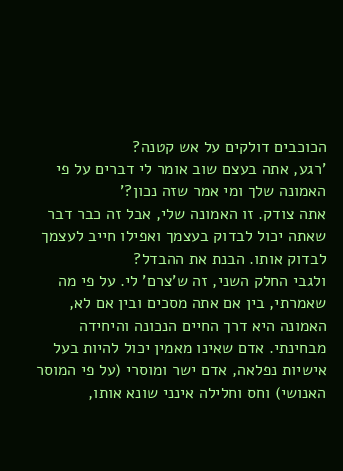הכוכבים דולקים על אש קטנה?
'רגע, אתה בעצם שוב אומר לי דברים על פי האמונה שלך ומי אמר שזה נכון?'
אתה צודק. זו האמונה שלי, אבל זה כבר דבר שאתה יכול לבדוק בעצמך ואפילו חייב לעצמך לבדוק אותו. הבנת את ההבדל?
ולגבי החלק השני, זה ש'צרם' לי. על פי מה שאמרתי, בין אם אתה מסכים ובין אם לא, האמונה היא דרך החיים הנכונה והיחידה מבחינתי. אדם שאינו מאמין יכול להיות בעל אישיות נפלאה, אדם ישר ומוסרי (על פי המוסר האנושי) וחס וחלילה אינני שונא אותו,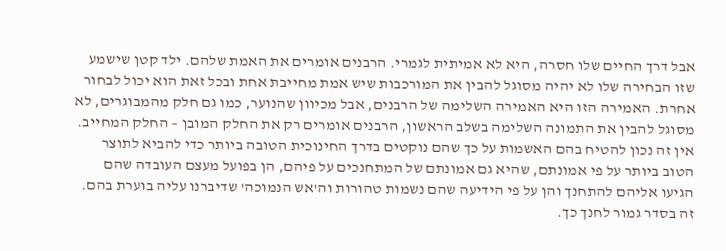אבל דרך החיים שלו חסרה, היא לא אמיתית לגמרי. הרבנים אומרים את האמת שלהם. ילד קטן שישמע שזו הבחירה שלו לא יהיה מסוגל להבין את המורכבות שיש אמת מחייבת אחת ובכל זאת הוא יכול לבחור אחרת. האמירה הזו היא האמירה השלימה של הרבנים, אבל מכיוון שהנוער, כמו גם חלק מהמבוגרים, לא מסוגל להבין את התמונה השלימה בשלב הראשון, הרבנים אומרים רק את החלק המובן – החלק המחייב. אין זה נכון להטיח בהם האשמות על כך שהם נוקטים בדרך החינוכית הטובה ביותר כדי להביא לתוצר הטוב ביותר על פי אמונתם, שהיא גם אמונתם של המתחנכים על פיהם, הן בפועל מעצם העובדה שהם הגיעו אליהם להתחנך והן על פי הידיעה שהם נשמות טהורות וה'אש הנמוכה' שדיברנו עליה בוערת בהם. זה בסדר גמור לחנך כך.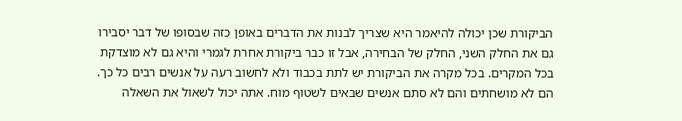הביקורת שכן יכולה להיאמר היא שצריך לבנות את הדברים באופן כזה שבסופו של דבר יסבירו גם את החלק השני, החלק של הבחירה, אבל זו כבר ביקורת אחרת לגמרי והיא גם לא מוצדקת בכל המקרים. בכל מקרה את הביקורת יש לתת בכבוד ולא לחשוב רעה על אנשים רבים כל כך. הם לא מושחתים והם לא סתם אנשים שבאים לשטוף מוח. אתה יכול לשאול את השאלה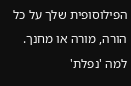הפילוסופית שלך על כל הורה, מורה או מחנך. למה 'נפלת'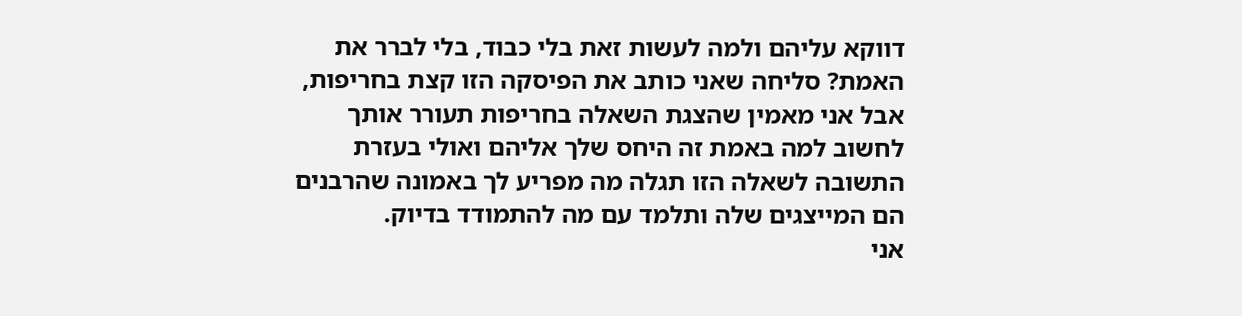דווקא עליהם ולמה לעשות זאת בלי כבוד, בלי לברר את האמת? סליחה שאני כותב את הפיסקה הזו קצת בחריפות, אבל אני מאמין שהצגת השאלה בחריפות תעורר אותך לחשוב למה באמת זה היחס שלך אליהם ואולי בעזרת התשובה לשאלה הזו תגלה מה מפריע לך באמונה שהרבנים הם המייצגים שלה ותלמד עם מה להתמודד בדיוק.
אני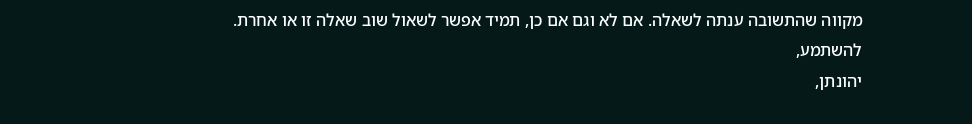מקווה שהתשובה ענתה לשאלה. אם לא וגם אם כן, תמיד אפשר לשאול שוב שאלה זו או אחרת.
להשתמע,
יהונתן,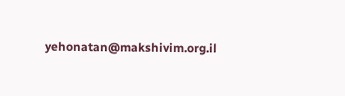yehonatan@makshivim.org.il